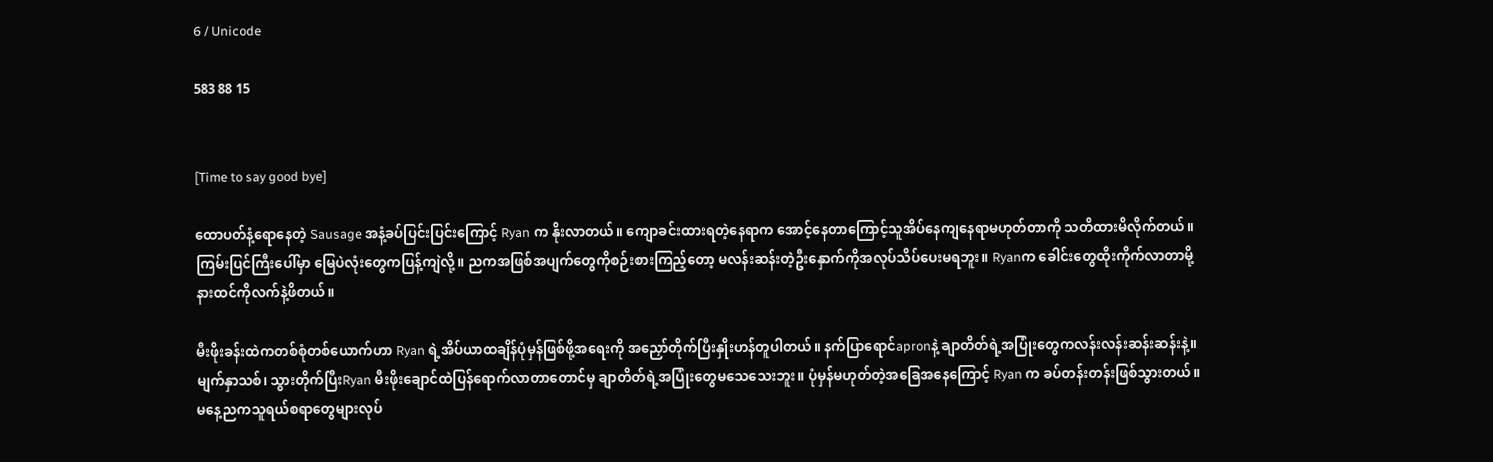6 / Unicode

583 88 15


[Time to say good bye]

ထောပတ်နံ့ရောနေတဲ့ Sausage အနံ့ခပ်ပြင်းပြင်းကြောင့် Ryan က နိုးလာတယ်။ ကျောခင်းထားရတဲ့နေရာက အောင့်နေတာကြောင့်သူအိပ်နေကျနေရာမဟုတ်တာကို သတိထားမိလိုက်တယ်။ ကြမ်းပြင်ကြီးပေါ်မှာ မြေပဲလုံးတွေကပြန့်ကျဲလို့။ ညကအဖြစ်အပျက်တွေကိုစဉ်းစားကြည့်တော့ မလန်းဆန်းတဲ့ဦးနှောက်ကိုအလုပ်သိပ်ပေးမရဘူး။ Ryanက ခေါင်းတွေထိုးကိုက်လာတာမို့ နားထင်ကိုလက်နဲ့ဖိတယ်။

မီးဖိုးခန်းထဲကတစ်စုံတစ်ယောက်ဟာ Ryan ရဲ့အိပ်ယာထချိန်ပုံမှန်ဖြစ်ဖို့အရေးကို အညှော်တိုက်ပြီးနှိုးဟန်တူပါတယ်။ နက်ပြာရောင်apronနဲ့ ချာတိတ်ရဲ့အပြုံးတွေကလန်းလန်းဆန်းဆန်းနဲ့။ မျက်နှာသစ်၊ သွားတိုက်ပြီးRyan မီးဖိုးချောင်ထဲပြန်ရောက်လာတာတောင်မှ ချာတိတ်ရဲ့အပြုံးတွေမသေသေးဘူး။ ပုံမှန်မဟုတ်တဲ့အခြေအနေကြောင့် Ryan က ခပ်တန်းတန်းဖြစ်သွားတယ်။ မနေ့ညကသူရယ်စရာတွေများလုပ်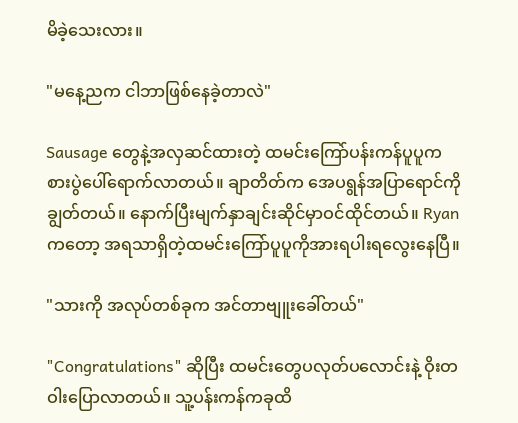မိခဲ့သေးလား။

"မနေ့ညက ငါဘာဖြစ်နေခဲ့တာလဲ"

Sausage တွေနဲ့အလှဆင်ထားတဲ့ ထမင်းကြော်ပန်းကန်ပူပူက  စားပွဲပေါ်ရောက်လာတယ်။ ချာတိတ်က အေပရွန်အပြာရောင်ကိုချွတ်တယ်။ နောက်ပြီးမျက်နှာချင်းဆိုင်မှာဝင်ထိုင်တယ်။ Ryan ကတော့ အရသာရှိတဲ့ထမင်းကြော်ပူပူကိုအားရပါးရလွေးနေပြီ။

"သားကို အလုပ်တစ်ခုက အင်တာဗျူးခေါ်တယ်"

"Congratulations" ဆိုပြီး ထမင်းတွေပလုတ်ပလောင်းနဲ့ ဝိုးတဝါးပြောလာတယ်။ သူ့ပန်းကန်ကခုထိ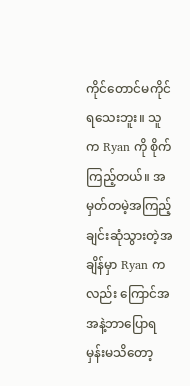ကိုင်တောင်မကိုင်ရသေးဘူး။ သူက Ryan ကို စိုက်ကြည့်တယ်။ အမှတ်တမဲ့အကြည့်ချင်းဆုံသွားတဲ့အချိန်မှာ Ryan ကလည်း ကြောင်အအနဲ့ဘာပြောရမှန်းမသိတော့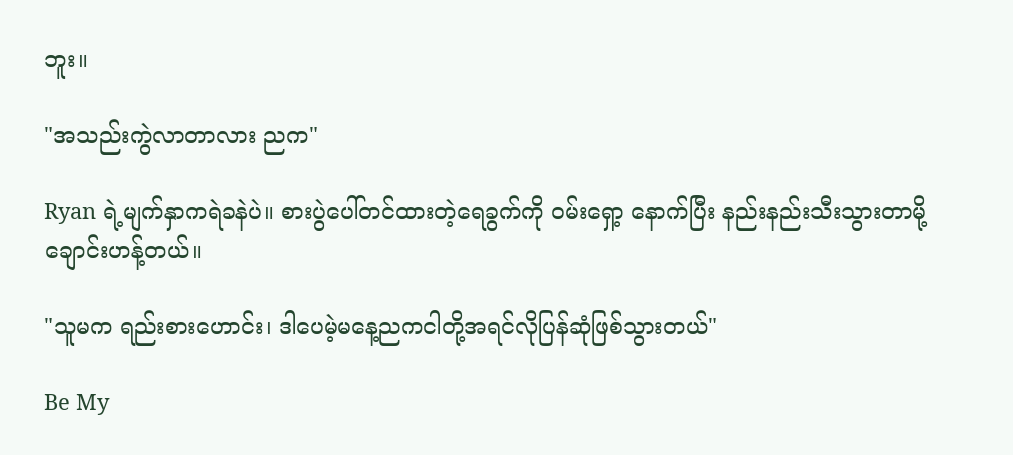ဘူး။

"အသည်းကွဲလာတာလား ညက"

Ryan ရဲ့မျက်နှာကရဲခနဲပဲ။ စားပွဲပေါ်တင်ထားတဲ့ရေခွက်ကို ဝမ်းရှော့ နောက်ပြီး နည်းနည်းသီးသွားတာမို့ချောင်းဟန့်တယ်။

"သူမက ရည်းစားဟောင်း၊ ဒါပေမဲ့မနေ့ညကငါတို့အရင်လိုပြန်ဆုံဖြစ်သွားတယ်"

Be My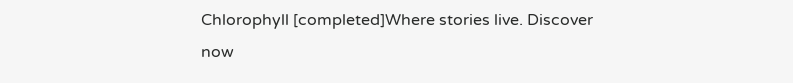Chlorophyll [completed]Where stories live. Discover now